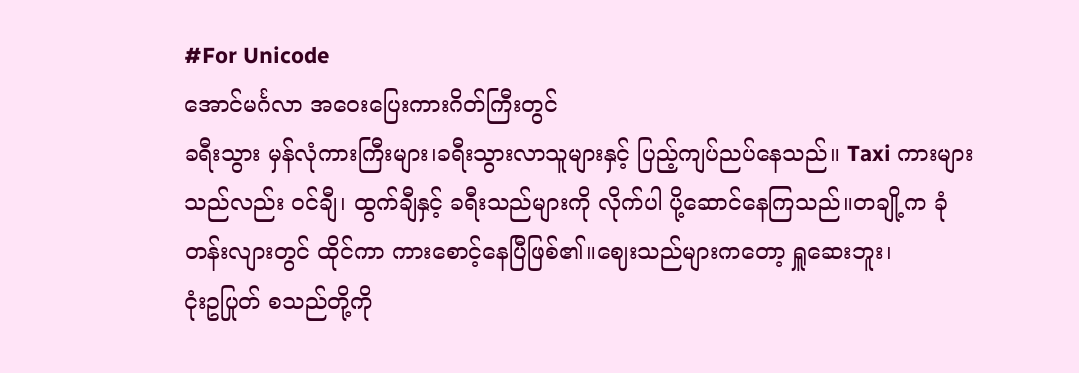#For Unicode
အောင်မင်္ဂလာ အဝေးပြေးကားဂိတ်ကြီးတွင်
ခရီးသွား မှန်လုံကားကြီးများ၊ခရီးသွားလာသူများနှင့် ပြည့်ကျပ်ညပ်နေသည်။ Taxi ကားများသည်လည်း ဝင်ချီ၊ ထွက်ချီနှင့် ခရီးသည်များကို လိုက်ပါ ပို့ဆောင်နေကြသည်။တချို့က ခုံတန်းလျားတွင် ထိုင်ကာ ကားစောင့်နေပြီဖြစ်၏။ဈေးသည်များကတော့ ရှူဆေးဘူး၊
ငုံးဥပြုတ် စသည်တို့ကို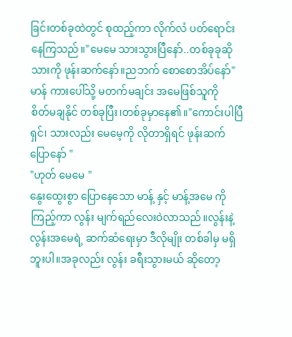ခြင်းတစ်ခုထဲတွင် စုထည့်ကာ လိုက်လံ ပတ်ရောင်းနေကြသည်။"မေမေ သားသွားပြီနော်..တစ်ခုခုဆိုသားကို ဖုန်းဆက်နော်။ညဘက် စောစောအိပ်နော်"
မာန် ကားပေါ်သို့ မတက်မချင်း အမေဖြစ်သူကို
စိတ်မချနိုင် တစ်ခုပြီး၊တစ်ခုမှာနေ၏။"ကောင်းပါပြီရှင်၊ သားလည်း မေမေ့ကို လိုတာရှိရင် ဖုန်းဆက်ပြောနော် "
"ဟုတ် မေမေ "
နွေးထွေးစွာ ပြောနေသော မာန့် နှင့် မာန့်အမေ ကို ကြည့်ကာ လွန်း မျက်ရည်လေးဝဲလာသည်။လွန်းနဲ့ လွန်းအမေရဲ့ ဆက်ဆံရေးမှာ ဒီလိုမျိုး တစ်ခါမှ မရှိဘူးပါ။အခုလည်း လွန်း ခရီးသွားမယ် ဆိုတော့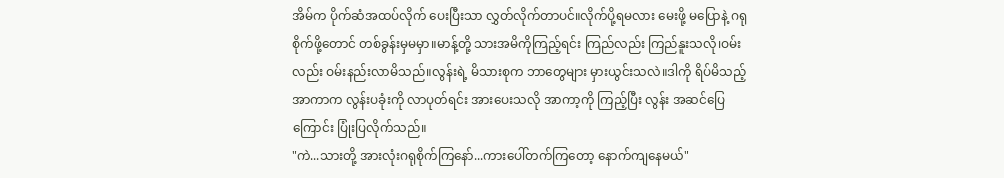အိမ်က ပိုက်ဆံအထပ်လိုက် ပေးပြီးသာ လွှတ်လိုက်တာပင်။လိုက်ပို့ရမလား မေးဖို့ မပြောနဲ့ ဂရုစိုက်ဖို့တောင် တစ်ခွန်းမှမမှာ။မာန့်တို့ သားအမိကိုကြည့်ရင်း ကြည်လည်း ကြည်နူးသလို၊ဝမ်းလည်း ဝမ်းနည်းလာမိသည်။လွန်းရဲ့ မိသားစုက ဘာတွေများ မှားယွင်းသလဲ။ဒါကို ရိပ်မိသည့် အာကာက လွန်းပခုံးကို လာပုတ်ရင်း အားပေးသလို အာကာ့ကို ကြည့်ပြီး လွန်း အဆင်ပြေကြောင်း ပြုံးပြလိုက်သည်။
"ကဲ...သားတို့ အားလုံးဂရုစိုက်ကြနော်...ကားပေါ်တက်ကြတော့ နောက်ကျနေမယ်"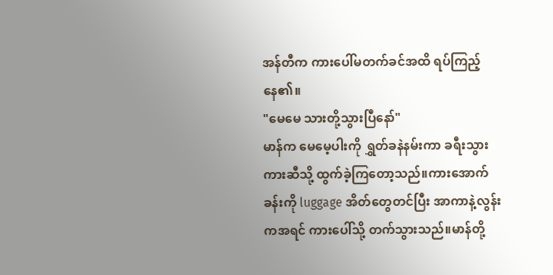အန်တီက ကားပေါ်မတက်ခင်အထိ ရပ်ကြည့်နေ၏။
"မေမေ သားတို့သွားပြီနော်"
မာန်က မေမေ့ပါးကို ရွှတ်ခနဲနမ်းကာ ခရီးသွားကားဆီသို့ ထွက်ခဲ့ကြတော့သည်။ကားအောက်ခန်းကို luggage အိတ်တွေတင်ပြီး အာကာနဲ့လွန်းကအရင် ကားပေါ်သို့ တက်သွားသည်။မာန်တို့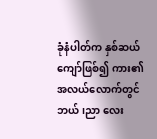ခုံနံပါတ်က နှစ်ဆယ် ကျော်ဖြစ်၍ ကား၏အလယ်လောက်တွင် ဘယ်၊ညာ လေး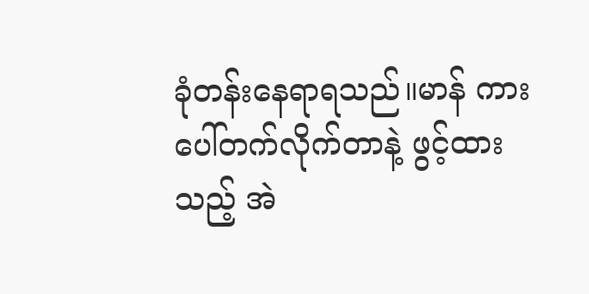ခုံတန်းနေရာရသည်။မာန် ကားပေါ်တက်လိုက်တာနဲ့ ဖွင့်ထားသည့် အဲ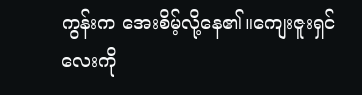ကွန်းက အေးစိမ့်လို့နေ၏။ကျေးဇူးရှင်လေးကို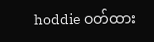hoddie ဝတ်ထား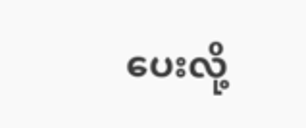ပေးလို့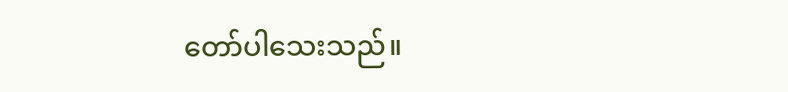တော်ပါသေးသည်။